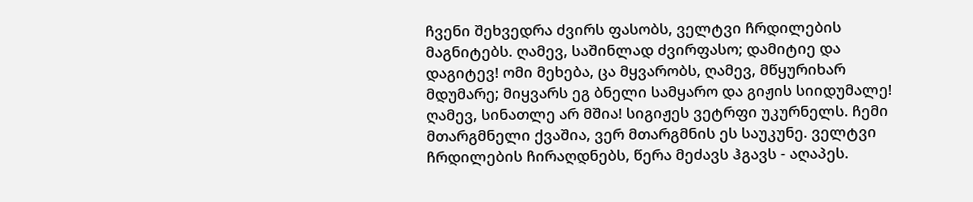ჩვენი შეხვედრა ძვირს ფასობს, ველტვი ჩრდილების მაგნიტებს. ღამევ, საშინლად ძვირფასო; დამიტიე და დაგიტევ! ომი მეხება, ცა მყვარობს, ღამევ, მწყურიხარ მდუმარე; მიყვარს ეგ ბნელი სამყარო და გიჟის სიიდუმალე! ღამევ, სინათლე არ მშია! სიგიჟეს ვეტრფი უკურნელს. ჩემი მთარგმნელი ქვაშია, ვერ მთარგმნის ეს საუკუნე. ველტვი ჩრდილების ჩირაღდნებს, წერა მეძავს ჰგავს - აღაპეს.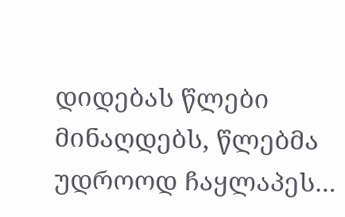დიდებას წლები მინაღდებს, წლებმა უდროოდ ჩაყლაპეს...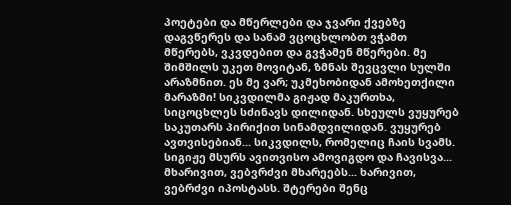პოეტები და მწერლები და ჯვარი ქვებზე დაგვწერეს და სანამ ვცოცხლობთ ვჭამთ მწერებს, ვკვდებით და გვჭამენ მწერები. მე შიმშილს უკეთ მოვიტან, ზმნას შევცვლი სულში არაზმნით. ეს მე ვარ; უკმეხობიდან ამოხეთქილი მარაზმი! სიკვდილმა გიჟად მაკურთხა, სიცოცხლეს სძინავს დილიდან. სხეულს ვუყურებ საკუთარს პირიქით სინამდვილიდან. ვუყურებ ავთვისებიან... სიკვდილს, რომელიც ჩაის სვამს. სიგიჟე მსურს ავითვისო ამოვიგდო და ჩავისვა... მხარივით, ვებვრძვი მხარეებს... ხარივით, ვებრძვი იპოსტასს. შტერები შენც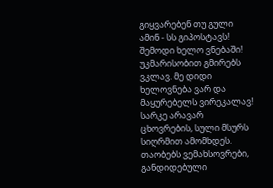გიყვარებენ თუ გული ამინ - სს გიპოსტავს! შემოდი ხელო ვნებაში! უკმარისობით გმირებს ვკლავ. მე დიდი ხელოვნება ვარ და მაყურებელს ვირეკალავ! სარკე არავარ ცხოვრების, სული მსურს სიღრმით ამომხდეს. თაობებს ვემახსოვრები, განდიდებული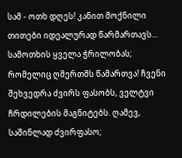სამ - ოთხ დღეს! კანით მოქნილი თითები იდეალურად წარმართავს... სამოთხის ყველა ჭრილობას; რომელიც ღმერთმს წამართვა! ჩვენი შეხვედრა ძვირს ფასობს, ველტვი ჩრდილების მაგნიტებს. ღამევ, საშინლად ძვირფასო;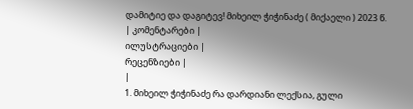დამიტიე და დაგიტევ! მიხეილ ჭიჭინაძე ( მიქაელი ) 2023 წ.
| კომენტარები |
ილუსტრაციები |
რეცენზიები |
|
1. მიხეილ ჭიჭინაძე რა დარდიანი ლექსია, გული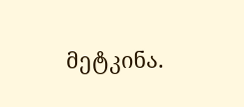მეტკინა.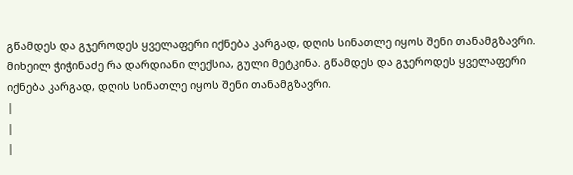გწამდეს და გჯეროდეს ყველაფერი იქნება კარგად, დღის სინათლე იყოს შენი თანამგზავრი. მიხეილ ჭიჭინაძე რა დარდიანი ლექსია, გული მეტკინა. გწამდეს და გჯეროდეს ყველაფერი იქნება კარგად, დღის სინათლე იყოს შენი თანამგზავრი.
|
|
|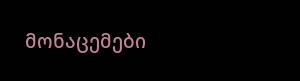მონაცემები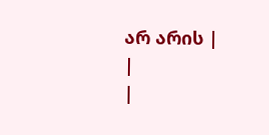არ არის |
|
|